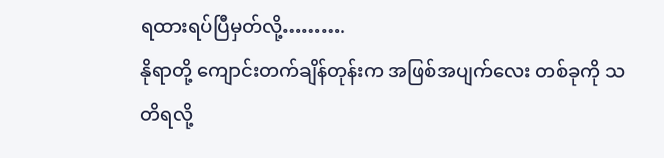ရထားရပ်ပြီမှတ်လို့……….
နိုရာတို့ ကျောင်းတက်ချိန်တုန်းက အဖြစ်အပျက်လေး တစ်ခုကို သတိရလို့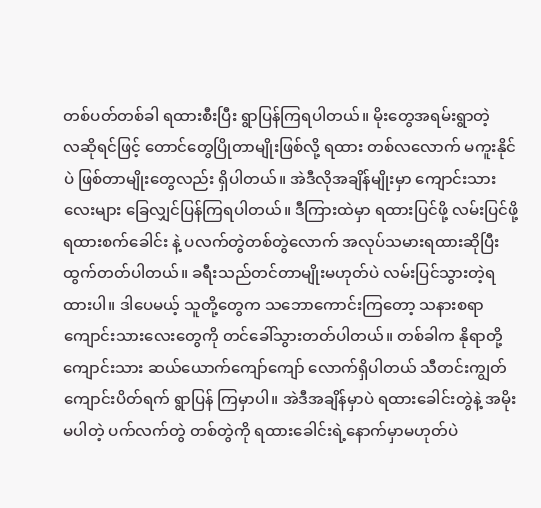တစ်ပတ်တစ်ခါ ရထားစီးပြီး ရွာပြန်ကြရပါတယ်။ မိုးတွေအရမ်းရွာတဲ့
လဆိုရင်ဖြင့် တောင်တွေပြိုတာမျိုးဖြစ်လို့ ရထား တစ်လလောက် မကူးနိုင်ပဲ ဖြစ်တာမျိုးတွေလည်း ရှိပါတယ်။ အဲဒီလိုအချိန်မျိုးမှာ ကျောင်းသားလေးများ ခြေလျှင်ပြန်ကြရပါတယ်။ ဒီကြားထဲမှာ ရထားပြင်ဖို့ လမ်းပြင်ဖို့ ရထားစက်ခေါင်း နဲ့ ပလက်တွဲတစ်တွဲလောက် အလုပ်သမားရထားဆိုပြီး ထွက်တတ်ပါတယ်။ ခရီးသည်တင်တာမျိုးမဟုတ်ပဲ လမ်းပြင်သွားတဲ့ရထားပါ။ ဒါပေမယ့် သူတို့တွေက သဘောကောင်းကြတော့ သနားစရာကျောင်းသားလေးတွေကို တင်ခေါ်သွားတတ်ပါတယ်။ တစ်ခါက နိုရာတို့ ကျောင်းသား ဆယ်ယောက်ကျော်ကျော် လောက်ရှိပါတယ် သီတင်းကျွတ်ကျောင်းပိတ်ရက် ရွာပြန် ကြမှာပါ။ အဲဒီအချိန်မှာပဲ ရထားခေါင်းတွဲနဲ့ အမိုးမပါတဲ့ ပက်လက်တွဲ တစ်တွဲကို ရထားခေါင်းရဲ့နောက်မှာမဟုတ်ပဲ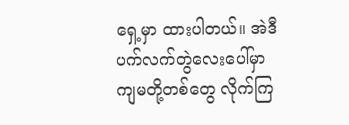ရှေ့မှာ ထားပါတယ်။ အဲဒီပက်လက်တွဲလေးပေါ်မှာ
ကျမတို့တစ်တွေ လိုက်ကြ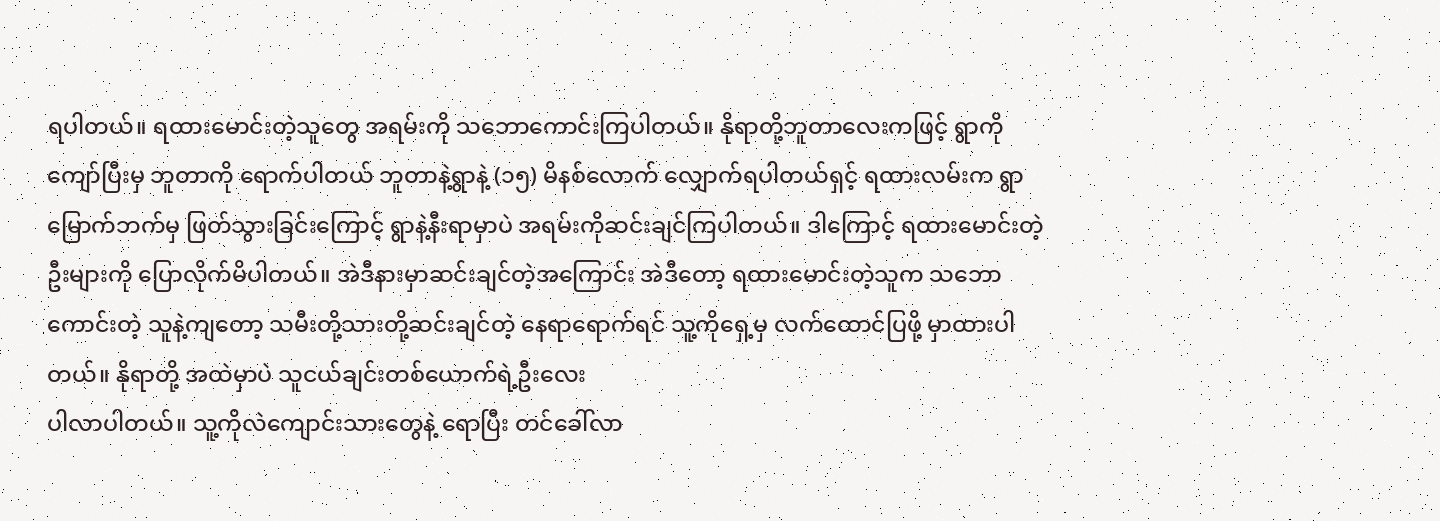ရပါတယ်။ ရထားမောင်းတဲ့သူတွေ အရမ်းကို သဘောကောင်းကြပါတယ်။ နိုရာတို့ဘူတာလေးကဖြင့် ရွာကိုကျော်ပြီးမှ ဘူတာကို ရောက်ပါတယ် ဘူတာနဲ့ရွာနဲ့ (၁၅) မိနစ်လောက် လျှောက်ရပါတယ်ရှင့် ရထားလမ်းက ရွာမြောက်ဘက်မှ ဖြတ်သွားခြင်းကြောင့် ရွာနဲ့နီးရာမှာပဲ အရမ်းကိုဆင်းချင်ကြပါတယ်။ ဒါကြောင့် ရထားမောင်းတဲ့ ဦးများကို ပြောလိုက်မိပါတယ်။ အဲဒီနားမှာဆင်းချင်တဲ့အကြောင်း အဲဒီတော့ ရထားမောင်းတဲ့သူက သဘောကောင်းတဲ့ သူနဲ့ကျတော့ သမီးတို့သားတို့ဆင်းချင်တဲ့ နေရာရောက်ရင် သူ့ကိုရှေ့မှ လက်ထောင်ပြဖို့ မှာထားပါတယ်။ နိုရာတို့ အထဲမှာပဲ သူငယ်ချင်းတစ်ယောက်ရဲ့ဦးလေး
ပါလာပါတယ်။ သူ့ကိုလဲကျောင်းသားတွေနဲ့ ရောပြီး တင်ခေါ်လာ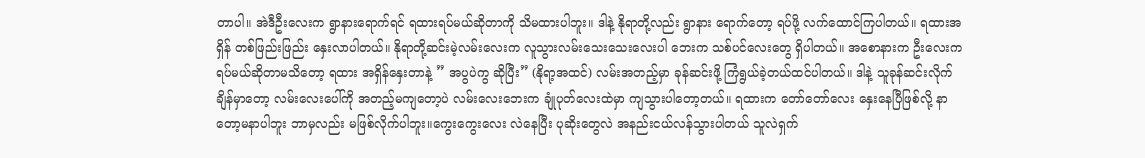တာပါ။ အဲဒီဦးလေးက ရွာနားရောက်ရင် ရထားရပ်မယ်ဆိုတာကို သိမထားပါဘူး။ ဒါနဲ့ နိုရာတို့လည်း ရွာနား ရောက်တော့ ရပ်ဖို့ လက်ထောင်ကြပါတယ်။ ရထားအရှိန် တစ်ဖြည်းဖြည်း နှေးလာပါတယ်။ နိုရာတို့ဆင်းမဲ့လမ်းလေးက လူသွားလမ်းသေးသေးလေးပါ ဘေးက သစ်ပင်လေးတွေ ရှိပါတယ်။ အစောနားက ဦးလေးက ရပ်မယ်ဆိုတာမသိတော့ ရထား အရှိန်နှေးတာနဲ့ ” အပွပဲကွ ဆိုပြီး” (နိုရာ့အထင်) လမ်းအတည့်မှာ ခုန်ဆင်းဖို့ ကြံရွယ်ခဲ့တယ်ထင်ပါတယ်။ ဒါနဲ့ သူခုန်ဆင်းလိုက်ချိန်မှာတော့ လမ်းလေးပေါ်ကို အတည့်မကျတော့ပဲ လမ်းလေးဘေးက ချုံပုတ်လေးထဲမှာ ကျသွားပါတော့တယ်။ ရထားက တော်တော်လေး နှေးနေပြီဖြစ်လို့ နာတော့မနာပါဘူး ဘာမှလည်း မဖြစ်လိုက်ပါဘူး။ကွေးကွေးလေး လဲနေပြီး ပုဆိုးတွေလဲ အနည်းငယ်လန်သွားပါတယ် သူလဲရှက်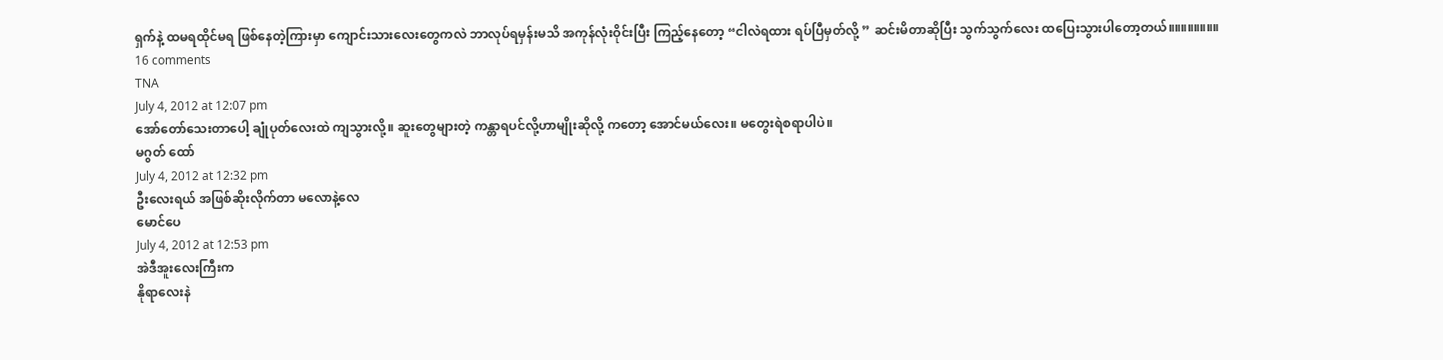ရှက်နဲ့ ထမရထိုင်မရ ဖြစ်နေတဲ့ကြားမှာ ကျောင်းသားလေးတွေကလဲ ဘာလုပ်ရမှန်းမသိ အကုန်လုံးဝိုင်းပြီး ကြည့်နေတော့ “ငါလဲရထား ရပ်ပြီမှတ်လို့ ” ဆင်းမိတာဆိုပြီး သွက်သွက်လေး ထပြေးသွားပါတော့တယ်။။။။။။။။
16 comments
TNA
July 4, 2012 at 12:07 pm
အော်တော်သေးတာပေါ့ ချုံပုတ်လေးထဲ ကျသွားလို့။ ဆူးတွေများတဲ့ ကန္တာရပင်လို့ဟာမျိုးဆိုလို့ ကတော့ အောင်မယ်လေး။ မတွေးရဲစရာပါပဲ။
မဂွတ် ထော်
July 4, 2012 at 12:32 pm
ဦးလေးရယ် အဖြစ်ဆိုးလိုက်တာ မလောနဲ့လေ
မောင်ပေ
July 4, 2012 at 12:53 pm
အဲဒီအူးလေးကြီးက
နိုရာလေးနဲ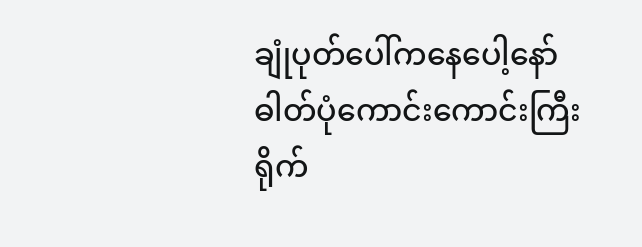ချုံပုတ်ပေါ်ကနေပေါ့နော်
ဓါတ်ပုံကောင်းကောင်းကြီး ရိုက်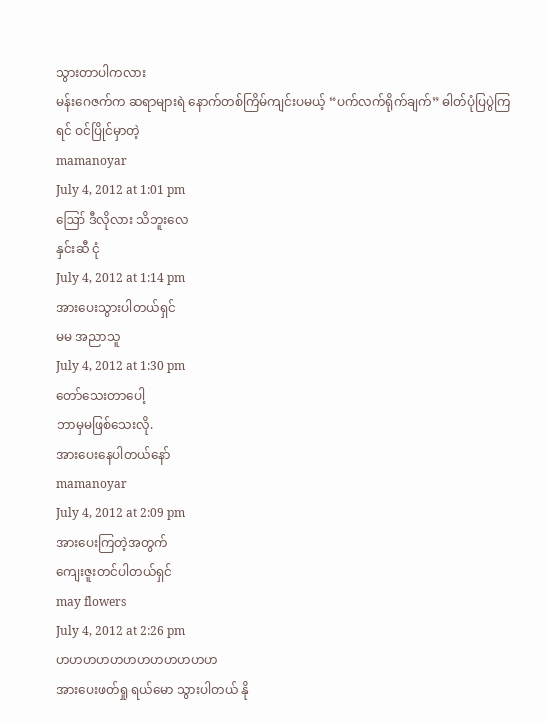သွားတာပါကလား
မန်းဂေဇက်က ဆရာများရဲ နောက်တစ်ကြိမ်ကျင်းပမယ့် “ပက်လက်ရိုက်ချက်” ဓါတ်ပုံပြပွဲကြရင် ဝင်ပြိုင်မှာတဲ့
mamanoyar
July 4, 2012 at 1:01 pm
ဪ ဒီလိုလား သိဘူးလေ
နှင်းဆီ ငုံ
July 4, 2012 at 1:14 pm
အားပေးသွားပါတယ်ရှင်
မမ အညာသူ
July 4, 2012 at 1:30 pm
တော်သေးတာပေါ့
ဘာမှမဖြစ်သေးလို.
အားပေးနေပါတယ်နော်
mamanoyar
July 4, 2012 at 2:09 pm
အားပေးကြတဲ့အတွက်
ကျေးဇူးတင်ပါတယ်ရှင်
may flowers
July 4, 2012 at 2:26 pm
ဟဟဟဟဟဟဟဟဟဟဟဟ
အားပေးဖတ်ရှု ရယ်မော သွားပါတယ် နို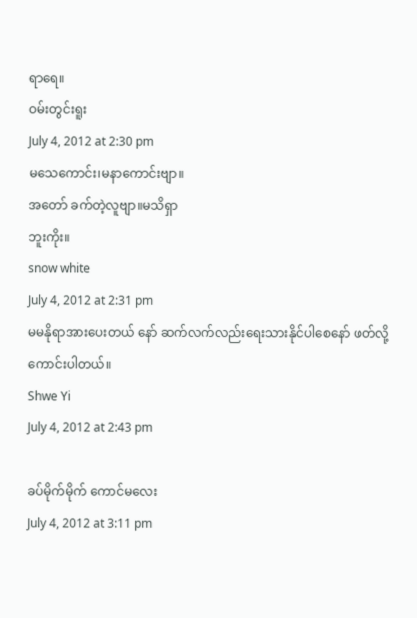ရာရေ။
ဝမ်းတွင်းရူး
July 4, 2012 at 2:30 pm
မသေကောင်း၊မနာကောင်းဗျာ။
အတော် ခက်တဲ့လူဗျာ။မသိရှာ
ဘူးကိုး။
snow white
July 4, 2012 at 2:31 pm
မမနိုရာအားပေးတယ် နော် ဆက်လက်လည်းရေးသားနိုင်ပါစေနော် ဖတ်လို့ကောင်းပါတယ်။
Shwe Yi
July 4, 2012 at 2:43 pm

ခပ်မိုက်မိုက် ကောင်မလေး
July 4, 2012 at 3:11 pm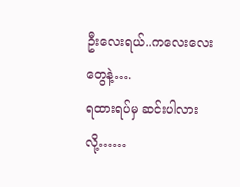ဦးလေးရယ်..ကလေးလေးတွေနဲ့….
ရထားရပ်မှ ဆင်းပါလားလို့……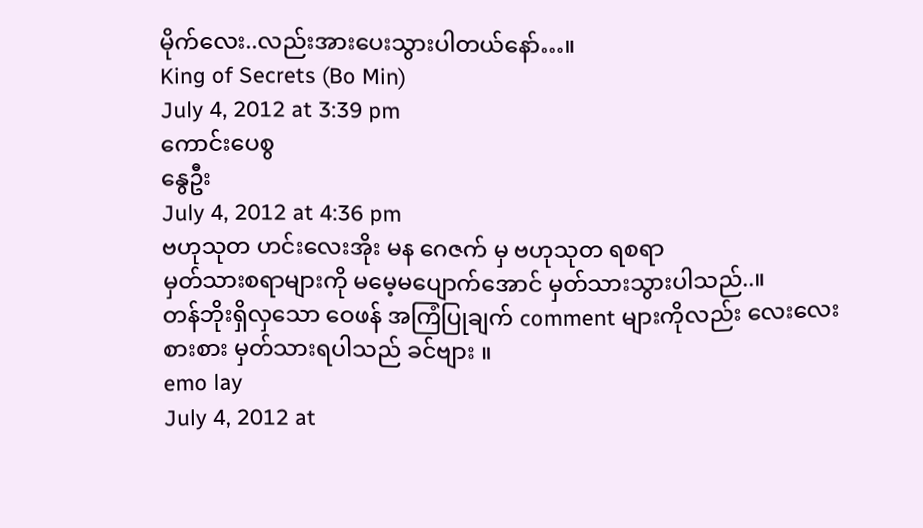မိုက်လေး..လည်းအားပေးသွားပါတယ်နော်…။
King of Secrets (Bo Min)
July 4, 2012 at 3:39 pm
ကောင်းပေစွ
နွေဦး
July 4, 2012 at 4:36 pm
ဗဟုသုတ ဟင်းလေးအိုး မန ဂေဇက် မှ ဗဟုသုတ ရစရာ
မှတ်သားစရာများကို မမေ့မပျောက်အောင် မှတ်သားသွားပါသည်..။
တန်ဘိုးရှိလှသော ဝေဖန် အကြံပြုချက် comment များကိုလည်း လေးလေးစားစား မှတ်သားရပါသည် ခင်ဗျား ။
emo lay
July 4, 2012 at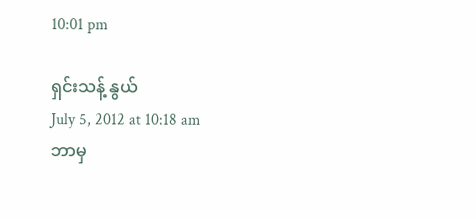10:01 pm

ရှင်းသန့် နွယ်
July 5, 2012 at 10:18 am
ဘာမှ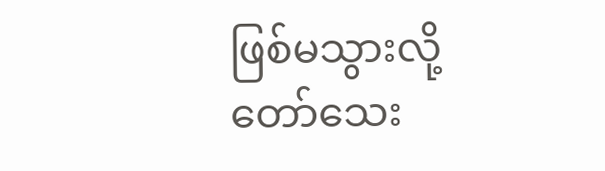ဖြစ်မသွားလို့တော်သေး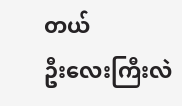တယ်
ဦးလေးကြီးလဲ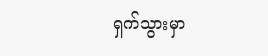ရှက်သွားမှာ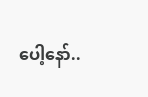ပေါ့နော်..